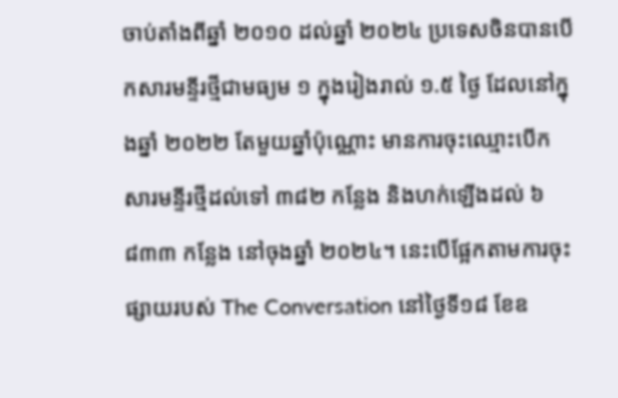ចាប់តាំងពីឆ្នាំ ២០១០ ដល់ឆ្នាំ ២០២៤ ប្រទេសចិនបានបើកសារមន្ទីរថ្មីជាមធ្យម ១ ក្នុងរៀងរាល់ ១.៥ ថ្ងៃ ដែលនៅក្នុងឆ្នាំ ២០២២ តែមួយឆ្នាំប៉ុណ្ណោះ មានការចុះឈ្មោះបើកសារមន្ទីរថ្មីដល់ទៅ ៣៨២ កន្លែង និងហក់ឡើងដល់ ៦ ៨៣៣ កន្លែង នៅចុងឆ្នាំ ២០២៤។ នេះបើផ្អែកតាមការចុះផ្សាយរបស់ The Conversation នៅថ្ងៃទី១៨ ខែឧ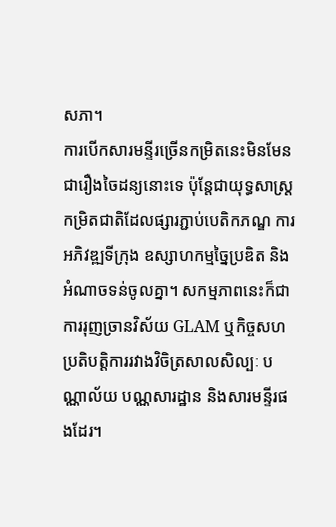សភា។
ការបើកសារមន្ទីរច្រើនកម្រិតនេះមិនមែនជារឿងចៃដន្យនោះទេ ប៉ុន្តែជាយុទ្ធសាស្ត្រកម្រិតជាតិដែលផ្សារភ្ជាប់បេតិកភណ្ឌ ការអភិវឌ្ឍទីក្រុង ឧស្សាហកម្មច្នៃប្រឌិត និងអំណាចទន់ចូលគ្នា។ សកម្មភាពនេះក៏ជាការរុញច្រានវិស័យ GLAM ឬកិច្ចសហប្រតិបត្តិការរវាងវិចិត្រសាលសិល្បៈ បណ្ណាល័យ បណ្ណសារដ្ឋាន និងសារមន្ទីរផងដែរ។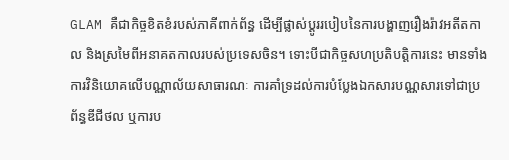GLAM គឺជាកិច្ចខិតខំរបស់ភាគីពាក់ព័ន្ធ ដើម្បីផ្លាស់ប្ដូររបៀបនៃការបង្ហាញរឿងរ៉ាវអតីតកាល និងស្រមៃពីអនាគតកាលរបស់ប្រទេសចិន។ ទោះបីជាកិច្ចសហប្រតិបត្តិការនេះ មានទាំងការវិនិយោគលើបណ្ណាល័យសាធារណៈ ការគាំទ្រដល់ការបំប្លែងឯកសារបណ្ណសារទៅជាប្រព័ន្ធឌីជីថល ឬការប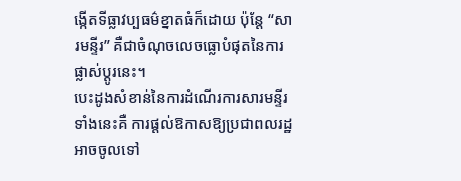ង្កើតទីធ្លាវប្បធម៌ខ្នាតធំក៏ដោយ ប៉ុន្តែ “សារមន្ទីរ” គឺជាចំណុចលេចធ្លោបំផុតនៃការផ្លាស់ប្ដូរនេះ។
បេះដូងសំខាន់នៃការដំណើរការសារមន្ទីរទាំងនេះគឺ ការផ្តល់ឱកាសឱ្យប្រជាពលរដ្ឋអាចចូលទៅ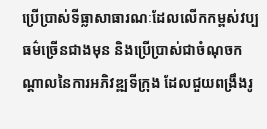ប្រើប្រាស់ទីធ្លាសាធារណៈដែលលើកកម្ពស់វប្បធម៌ច្រើនជាងមុន និងប្រើប្រាស់ជាចំណុចកណ្តាលនៃការអភិវឌ្ឍទីក្រុង ដែលជួយពង្រឹងរូ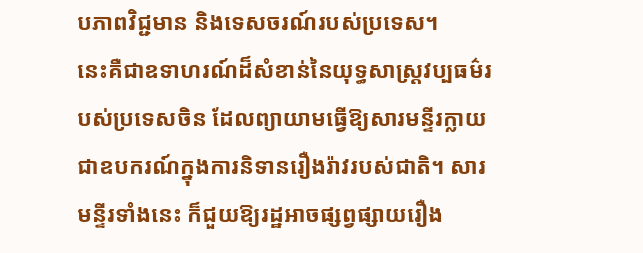បភាពវិជ្ជមាន និងទេសចរណ៍របស់ប្រទេស។
នេះគឺជាឧទាហរណ៍ដ៏សំខាន់នៃយុទ្ធសាស្ត្រវប្បធម៌របស់ប្រទេសចិន ដែលព្យាយាមធ្វើឱ្យសារមន្ទីរក្លាយជាឧបករណ៍ក្នុងការនិទានរឿងរ៉ាវរបស់ជាតិ។ សារមន្ទីរទាំងនេះ ក៏ជួយឱ្យរដ្ឋអាចផ្សព្វផ្សាយរឿង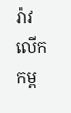រ៉ាវលើកកម្ព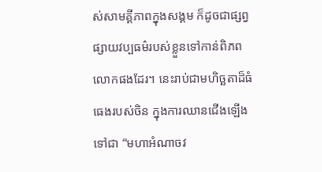ស់សាមគ្គីភាពក្នុងសង្គម ក៏ដូចជាផ្សព្វផ្សាយវប្បធម៌របស់ខ្លួនទៅកាន់ពិភពលោកផងដែរ។ នេះរាប់ជាមហិច្ឆតាដ៏ធំធេងរបស់ចិន ក្នុងការឈានជើងឡើងទៅជា “មហាអំណាចវ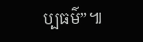ប្បធម៌”៕